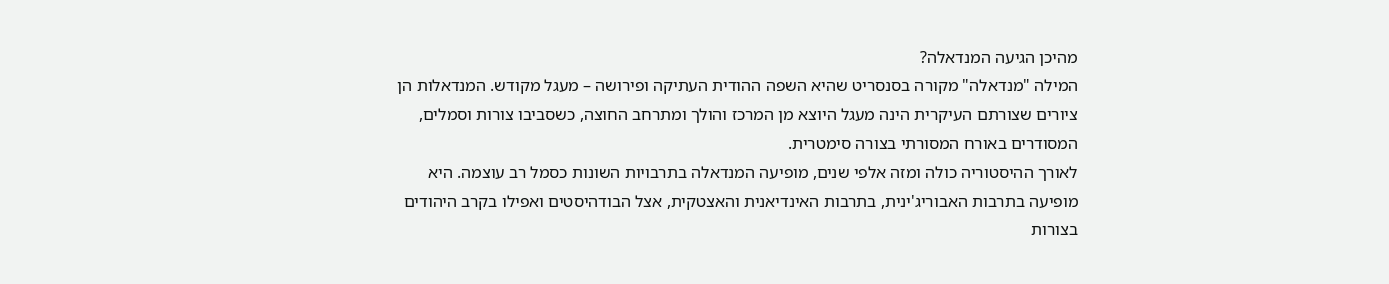מהיכן הגיעה המנדאלה?
המילה "מנדאלה" מקורה בסנסריט שהיא השפה ההודית העתיקה ופירושה – מעגל מקודש. המנדאלות הן ציורים שצורתם העיקרית הינה מעגל היוצא מן המרכז והולך ומתרחב החוצה, כשסביבו צורות וסמלים, המסודרים באורח המסורתי בצורה סימטרית.
לאורך ההיסטוריה כולה ומזה אלפי שנים, מופיעה המנדאלה בתרבויות השונות כסמל רב עוצמה. היא מופיעה בתרבות האבוריג'ינית, בתרבות האינדיאנית והאצטקית, אצל הבודהיסטים ואפילו בקרב היהודים בצורות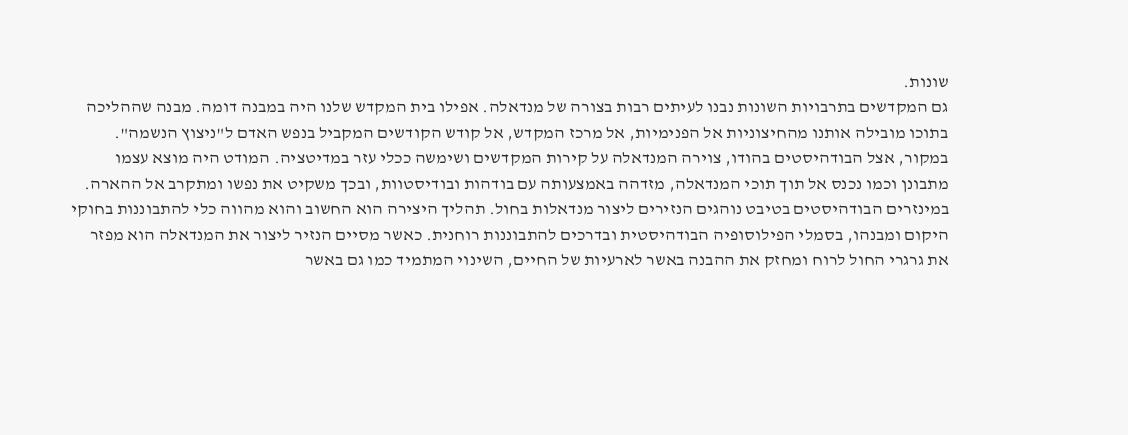שונות.
גם המקדשים בתרבויות השונות נבנו לעיתים רבות בצורה של מנדאלה. אפילו בית המקדש שלנו היה במבנה דומה. מבנה שההליכה בתוכו מובילה אותנו מהחיצוניות אל הפנימיות, אל מרכז המקדש, אל קודש הקודשים המקביל בנפש האדם ל"ניצוץ הנשמה".
במקור, אצל הבודהיסטים בהודו, צוירה המנדאלה על קירות המקדשים ושימשה ככלי עזר במדיטציה. המודט היה מוצא עצמו מתבונן וכמו נכנס אל תוך תוכי המנדאלה, מזדהה באמצעותה עם בודהות ובודיסטוות, ובכך משקיט את נפשו ומתקרב אל ההארה.
במינזרים הבודהיסטים בטיבט נוהגים הנזירים ליצור מנדאלות בחול. תהליך היצירה הוא החשוב והוא מהווה כלי להתבוננות בחוקי היקום ומבנהו, בסמלי הפילוסופיה הבודהיסטית ובדרכים להתבוננות רוחנית. כאשר מסיים הנזיר ליצור את המנדאלה הוא מפזר את גרגרי החול לרוח ומחזק את ההבנה באשר לארעיות של החיים, השינוי המתמיד כמו גם באשר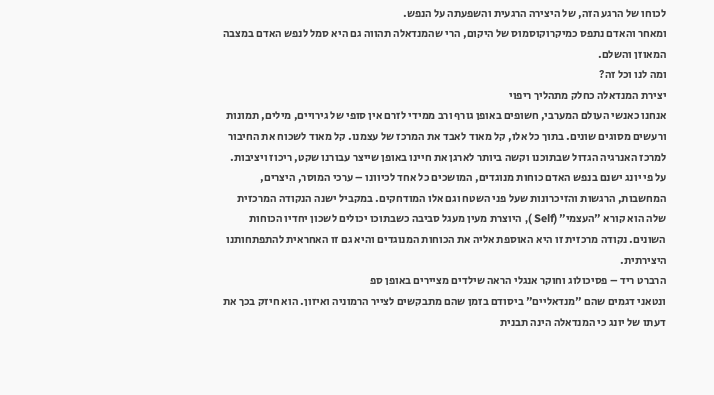לכוחו של הרגע הזה, של היצירה הרגעית והשפעתה על הנפש.
ומאחר והאדם נתפס כמיקרוקוסמוס של היקום, הרי שהמנדאלה תהווה גם היא סמל לנפש האדם במצבה המאוזן והשלם.
ומה לנו וכל זה?
יצירת המנדאלה כחלק מתהליך ריפוי
אנחנו כאנשי העולם המערבי, חשופים באופן גורף ורב ממידי לזרם אין סופי של גירויים, מילים, תמונות ורעשים מסוגים שונים. בתוך כל אלו, קל מאוד לאבד את המרכז של עצמנו. קל מאוד לשכוח את החיבור למרכז האנרגיה הגדול שבתוכנו וקשה ביותר לארגן את חיינו באופן שייצר עבורנו שקט, ריכוז ויציבות.
על פי יונג ישנם בנפש האדם כוחות מנוגדים, המושכים כל אחד לכיוונו – ערכי המוסר, היצרים, המחשבות, הרגשות והזיכרונות שעל פני השטח וגם אלו המודחקים. במקביל ישנה הנקודה המרכזית שלה הוא קורא "העצמי" (Self ), היוצרת מעין מעגל סביבה כשבתוכו יכולים לשכון יחדיו הכוחות השונים. נקודה מרכזית זו היא האוספת אליה את הכוחות המנוגדים והיא גם זו האחראית להתפתחותנו היצירתית.
הרברט ריד – פסיכולוג וחוקר אנגלי הראה שילדים מציירים באופן ספ
ונטאני דגמים שהם "מנדאליים" ביסודם בזמן שהם מתבקשים לצייר הרמוניה ואיזון. הוא חיזק בכך את דעתו של יונג כי המנדאלה הינה תבנית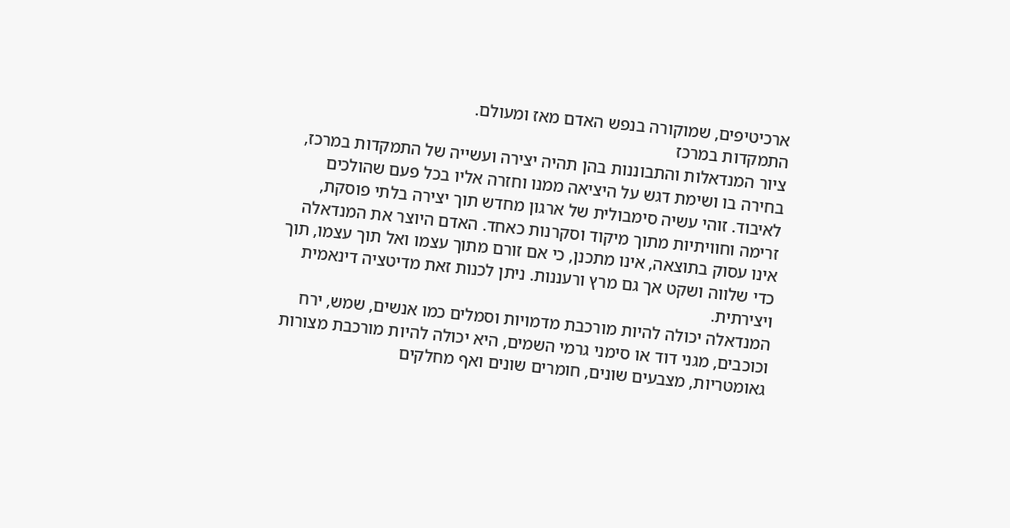ארכיטיפים, שמוקורה בנפש האדם מאז ומעולם.
התמקדות במרכז
ציור המנדאלות והתבוננות בהן תהיה יצירה ועשייה של התמקדות במרכז, בחירה בו ושימת דגש על היציאה ממנו וחזרה אליו בכל פעם שהולכים לאיבוד. זוהי עשיה סימבולית של ארגון מחדש תוך יצירה בלתי פוסקת, זרימה וחוויתיות מתוך מיקוד וסקרנות כאחד. האדם היוצר את המנדאלה אינו עסוק בתוצאה, אינו מתכנן, כי אם זורם מתוך עצמו ואל תוך עצמו, תוך כדי שלווה ושקט אך גם מרץ ורעננות. ניתן לכנות זאת מדיטציה דינאמית ויצירתית.
המנדאלה יכולה להיות מורכבת מדמויות וסמלים כמו אנשים, שמש, ירח וכוכבים, מגני דוד או סימני גרמי השמים, היא יכולה להיות מורכבת מצורות גאומטריות, מצבעים שונים, חומרים שונים ואף מחלקים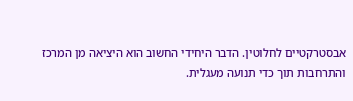אבסטרקטיים לחלוטין. הדבר היחידי החשוב הוא היציאה מן המרכז והתרחבות תוך כדי תנועה מעגלית.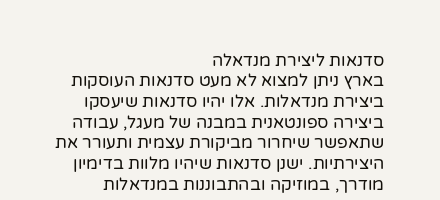סדנאות ליצירת מנדאלה
בארץ ניתן למצוא לא מעט סדנאות העוסקות ביצירת מנדאלות. אלו יהיו סדנאות שיעסקו ביצירה ספונטאנית במבנה של מעגל, עבודה שתאפשר שיחרור מביקורת עצמית ותעורר את היצירתיות. ישנן סדנאות שיהיו מלוות בדימיון מודרך, במוזיקה ובהתבוננות במנדאלות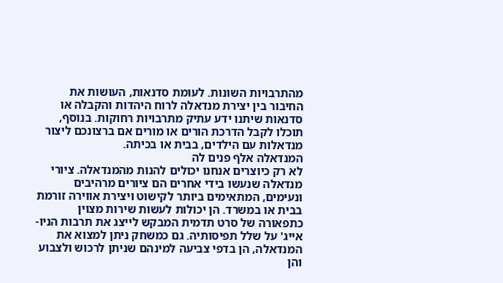מהתרבויות השונות. לעומת סדנאות, העושות את החיבור בין יצירת מנדאלה לרוח היהדות והקבלה או סדנאות שיתנו ידע עתיק מתרבויות רחוקות. בנוסף, תוכלו לקבל הדרכת הורים או מורים אם ברצונכם ליצור מנדאלות עם הילדים, בבית או בכיתה.
המנדאלה אלף פנים לה
לא רק כיוצרים אנחנו יכולים להנות מהמנדאלה. ציורי מנדאלה שנעשו בידי אחרים הם ציורים מרהיבים ונעימים, המתאימים ביותר לקישוט ויצירת אווירה זורמת בבית או במשרד. הן יכולות לעשות שירות מצוין כתפאורה של סרט תדמית המבקש לייצג את תרבות הניו-אייג' על שלל תפיסותיה. גם כמשחק ניתן למצוא את המנדאלה, הן בדפי צביעה למינהם שניתן לרכוש ולצבוע והן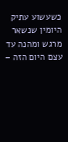כשעשוע עתיק היומין שנשאר מרגש ומהנה עד עצם היום הזה –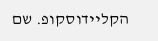הקליידוסקופ. שם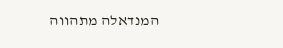המנדאלה מתהווה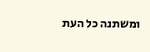ומשתנה כל העת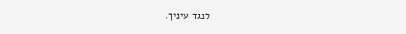לנגד עיניך.